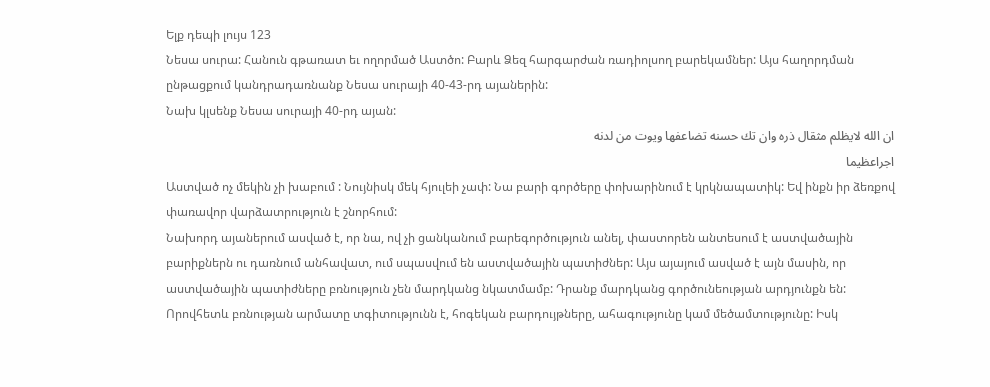Ելք դեպի լույս 123
Նեսա սուրա: Հանուն գթառատ եւ ողորմած Աստծո: Բարև Ձեզ հարգարժան ռադիոլսող բարեկամներ: Այս հաղորդման ընթացքում կանդրադառնանք Նեսա սուրայի 40-43-րդ այաներին:
Նախ կլսենք Նեսա սուրայի 40-րդ այան:
ان الله لايظلم مثقال ذره وان تك حسنه تضاعفها ويوت من لدنه
اجراعظيما
Աստված ոչ մեկին չի խաբում : Նույնիսկ մեկ հյուլեի չափ: Նա բարի գործերը փոխարինում է կրկնապատիկ: Եվ ինքն իր ձեռքով փառավոր վարձատրություն է շնորհում:
Նախորդ այաներում ասված է, որ նա, ով չի ցանկանում բարեգործություն անել, փաստորեն անտեսում է աստվածային բարիքներն ու դառնում անհավատ, ում սպասվում են աստվածային պատիժներ: Այս այայում ասված է այն մասին, որ աստվածային պատիժները բռնություն չեն մարդկանց նկատմամբ: Դրանք մարդկանց գործունեության արդյունքն են: Որովհետև բռնության արմատը տգիտությունն է, հոգեկան բարդույթները, ահագությունը կամ մեծամտությունը: Իսկ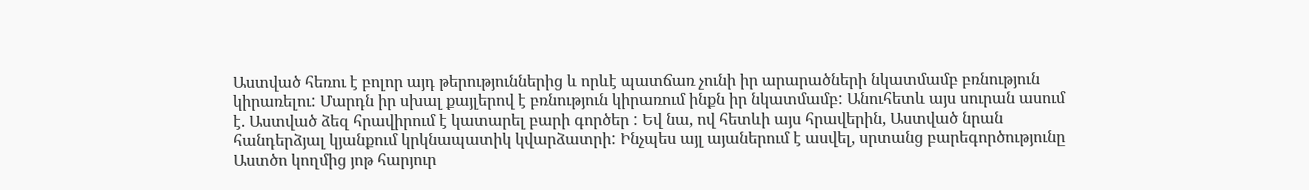Աստված հեռու է բոլոր այդ թերություններից և որևէ պատճառ չունի իր արարածների նկատմամբ բռնություն կիրառելու: Մարդն իր սխալ քայլերով է բռնություն կիրառում ինքն իր նկատմամբ: Անուհետև այս սուրան ասում է. Աստված ձեզ հրավիրում է կատարել բարի գործեր : Եվ նա, ով հետևի այս հրավերին, Աստված նրան հանդերձյալ կյանքում կրկնապատիկ կվարձատրի: Ինչպես այլ այաներում է ասվել, սրտանց բարեգործությունը Աստծո կողմից յոթ հարյուր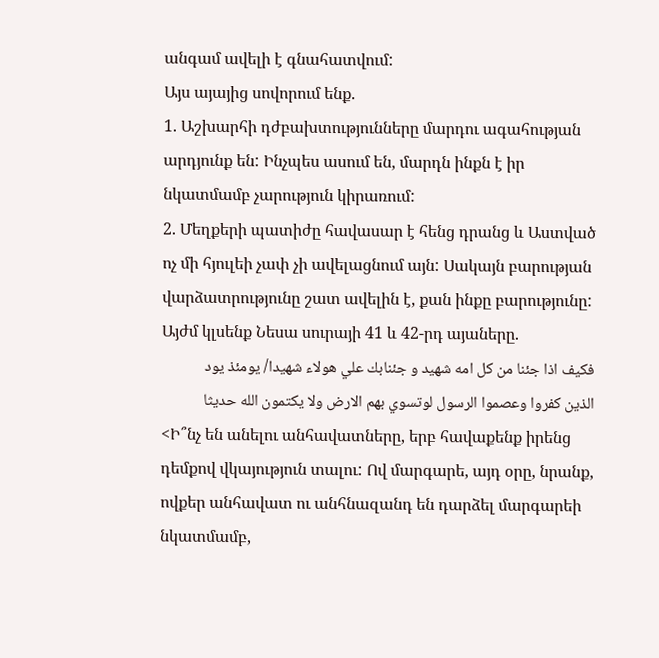անգամ ավելի է գնահատվում:
Այս այայից սովորում ենք.
1. Աշխարհի դժբախտությունները մարդու ագահության արդյունք են: Ինչպես ասում են, մարդն ինքն է իր նկատմամբ չարություն կիրառում:
2. Մեղքերի պատիժը հավասար է հենց դրանց և Աստված ոչ մի հյուլեի չափ չի ավելացնում այն: Սակայն բարության վարձատրությունը շատ ավելին է, քան ինքը բարությունը:
Այժմ կլսենք Նեսա սուրայի 41 և 42-րդ այաները.
فكيف اذا جئنا من كل امه شهيد و جئنابك علي هولاء شهيدا/ يومئذ يود
الذين كفروا وعصموا الرسول لوتسوي بهم الارض ولا يكتمون الله حديثا
<Ի՞նչ են անելու անհավատները, երբ հավաքենք իրենց դեմքով վկայություն տալու: Ով մարգարե, այդ օրը, նրանք, ովքեր անհավատ ու անհնազանդ են դարձել մարգարեի նկատմամբ,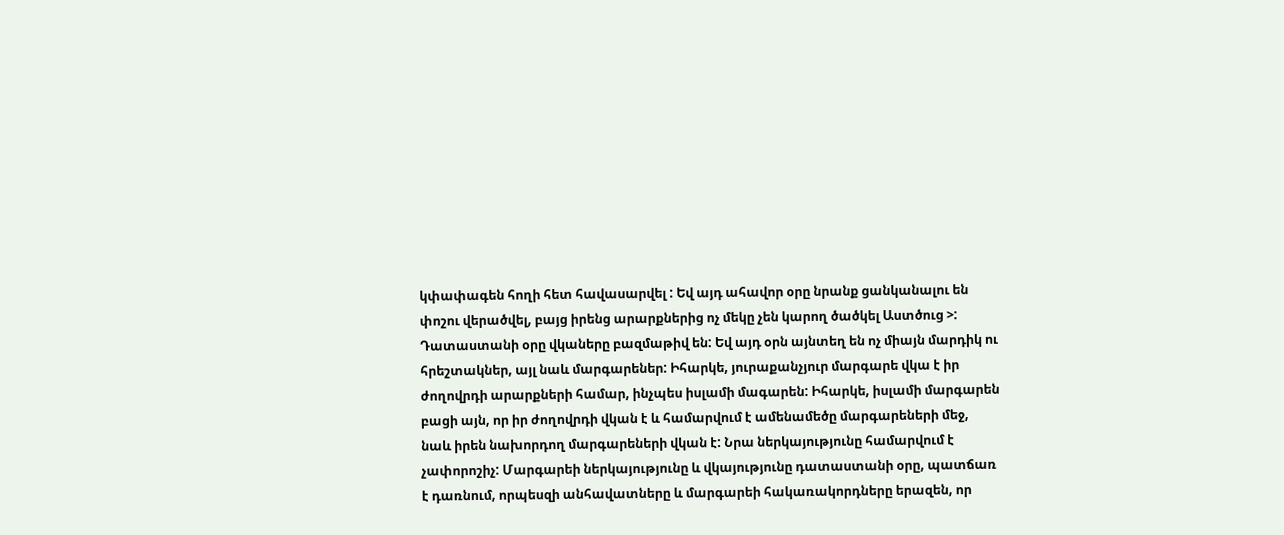կփափագեն հողի հետ հավասարվել : Եվ այդ ահավոր օրը նրանք ցանկանալու են փոշու վերածվել, բայց իրենց արարքներից ոչ մեկը չեն կարող ծածկել Աստծուց >:
Դատաստանի օրը վկաները բազմաթիվ են: Եվ այդ օրն այնտեղ են ոչ միայն մարդիկ ու հրեշտակներ, այլ նաև մարգարեներ: Իհարկե, յուրաքանչյուր մարգարե վկա է իր ժողովրդի արարքների համար, ինչպես իսլամի մագարեն: Իհարկե, իսլամի մարգարեն բացի այն, որ իր ժողովրդի վկան է և համարվում է ամենամեծը մարգարեների մեջ, նաև իրեն նախորդող մարգարեների վկան է: Նրա ներկայությունը համարվում է չափորոշիչ: Մարգարեի ներկայությունը և վկայությունը դատաստանի օրը, պատճառ է դառնում, որպեսզի անհավատները և մարգարեի հակառակորդները երազեն, որ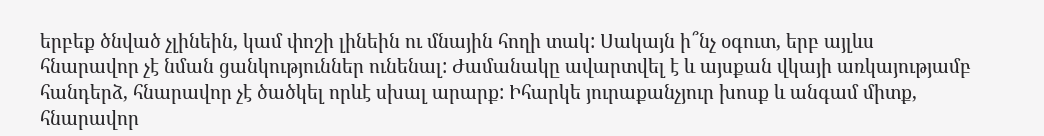երբեք ծնված չլինեին, կամ փոշի լինեին ու մնային հողի տակ: Սակայն ի՞նչ օգուտ, երբ այլևս հնարավոր չէ նման ցանկություններ ունենալ: Ժամանակը ավարտվել է և այսքան վկայի առկայությամբ հանդերձ, հնարավոր չէ ծածկել որևէ սխալ արարք: Իհարկե յուրաքանչյուր խոսք և անգամ միտք, հնարավոր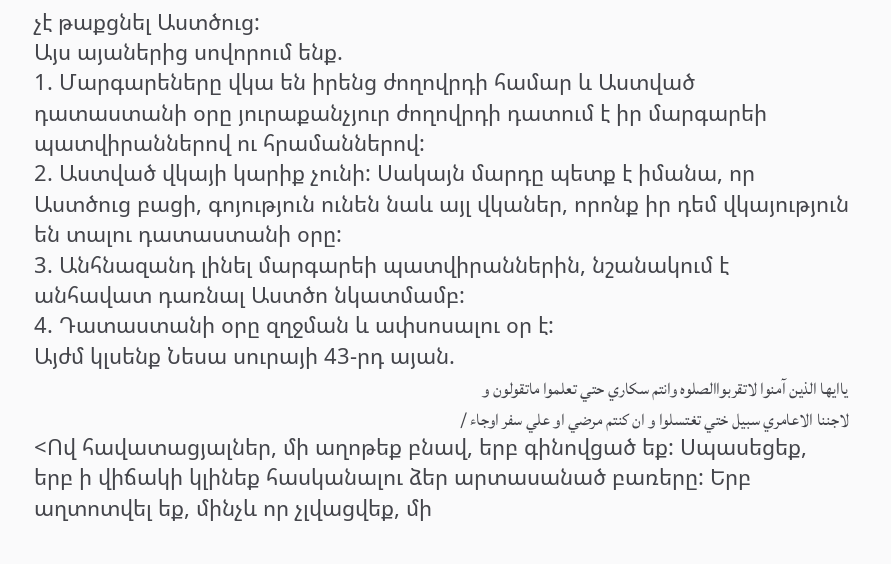չէ թաքցնել Աստծուց:
Այս այաներից սովորում ենք.
1. Մարգարեները վկա են իրենց ժողովրդի համար և Աստված դատաստանի օրը յուրաքանչյուր ժողովրդի դատում է իր մարգարեի պատվիրաններով ու հրամաններով:
2. Աստված վկայի կարիք չունի: Սակայն մարդը պետք է իմանա, որ Աստծուց բացի, գոյություն ունեն նաև այլ վկաներ, որոնք իր դեմ վկայություն են տալու դատաստանի օրը:
3. Անհնազանդ լինել մարգարեի պատվիրաններին, նշանակում է անհավատ դառնալ Աստծո նկատմամբ:
4. Դատաստանի օրը զղջման և ափսոսալու օր է:
Այժմ կլսենք Նեսա սուրայի 43-րդ այան.
ياايها الذين آمنوا لاتقربواالصلوه وانتم سكاري حتي تعلموا ماتقولون و
لاجننا الاعامري سبيل ختي تغتسلوا و ان كنتم مرضي او علي سفر اوجاء /
<Ով հավատացյալներ, մի աղոթեք բնավ, երբ գինովցած եք: Սպասեցեք, երբ ի վիճակի կլինեք հասկանալու ձեր արտասանած բառերը: Երբ աղտոտվել եք, մինչև որ չլվացվեք, մի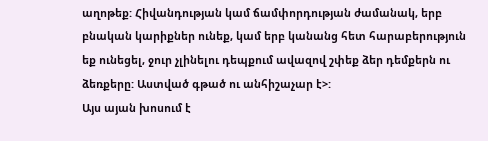աղոթեք: Հիվանդության կամ ճամփորդության ժամանակ, երբ բնական կարիքներ ունեք, կամ երբ կանանց հետ հարաբերություն եք ունեցել, ջուր չլինելու դեպքում ավազով շփեք ձեր դեմքերն ու ձեռքերը: Աստված գթած ու անհիշաչար է>:
Այս այան խոսում է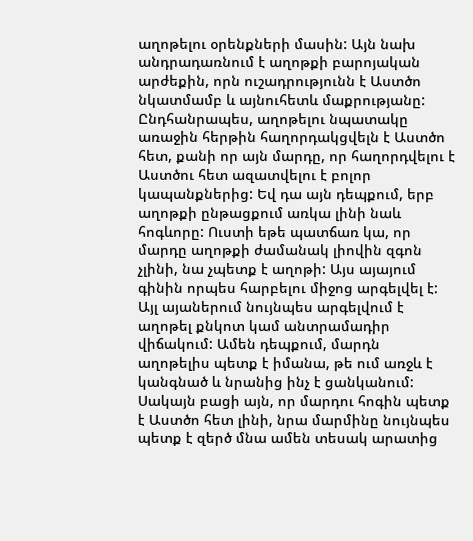աղոթելու օրենքների մասին: Այն նախ անդրադառնում է աղոթքի բարոյական արժեքին, որն ուշադրությունն է Աստծո նկատմամբ և այնուհետև մաքրությանը: Ընդհանրապես, աղոթելու նպատակը առաջին հերթին հաղորդակցվելն է Աստծո հետ, քանի որ այն մարդը, որ հաղորդվելու է Աստծու հետ ազատվելու է բոլոր կապանքներից: Եվ դա այն դեպքում, երբ աղոթքի ընթացքում առկա լինի նաև հոգևորը: Ուստի եթե պատճառ կա, որ մարդը աղոթքի ժամանակ լիովին զգոն չլինի, նա չպետք է աղոթի: Այս այայում գինին որպես հարբելու միջոց արգելվել է: Այլ այաներում նույնպես արգելվում է աղոթել քնկոտ կամ անտրամադիր վիճակում: Ամեն դեպքում, մարդն աղոթելիս պետք է իմանա, թե ում առջև է կանգնած և նրանից ինչ է ցանկանում: Սակայն բացի այն, որ մարդու հոգին պետք է Աստծո հետ լինի, նրա մարմինը նույնպես պետք է զերծ մնա ամեն տեսակ արատից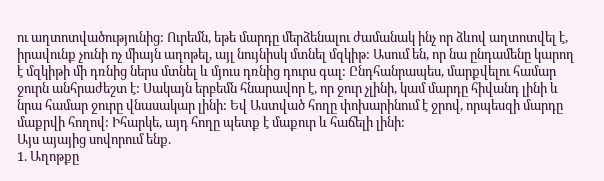ու աղտոտվածությունից: Ուրեմն, եթե մարդը մերձենալու ժամանակ ինչ որ ձևով աղտոտվել է, իրավունք չունի ոչ միայն աղոթել, այլ նույնիսկ մտնել մզկիթ: Ասում են, որ նա ընդամենը կարող է մզկիթի մի դռնից ներս մտնել և մյուս դռնից դուրս գալ: Ընդհանրապես, մարքվելու համար ջուրն անհրաժեշտ է: Սակայն երբեմն հնարավոր է, որ ջուր չլինի, կամ մարդը հիվանդ լինի և նրա համար ջուրը վնասակար լինի: Եվ Աստված հողը փոխարինում է ջրով, որպեսզի մարդը մաքրվի հողով: Իհարկե, այդ հողը պետք է մաքուր և հաճելի լինի:
Այս այայից սովորում ենք.
1. Աղոթքը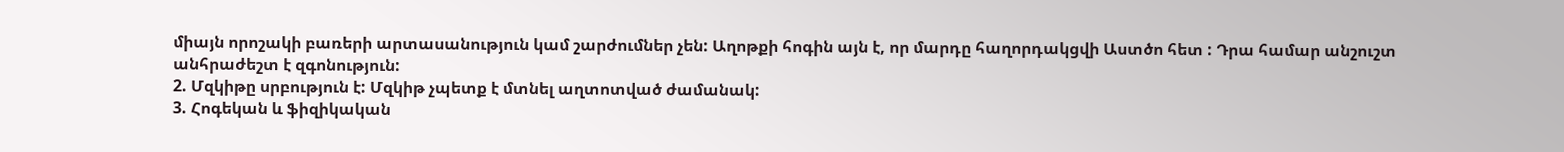միայն որոշակի բառերի արտասանություն կամ շարժումներ չեն: Աղոթքի հոգին այն է, որ մարդը հաղորդակցվի Աստծո հետ : Դրա համար անշուշտ անհրաժեշտ է զգոնություն:
2. Մզկիթը սրբություն է: Մզկիթ չպետք է մտնել աղտոտված ժամանակ:
3. Հոգեկան և ֆիզիկական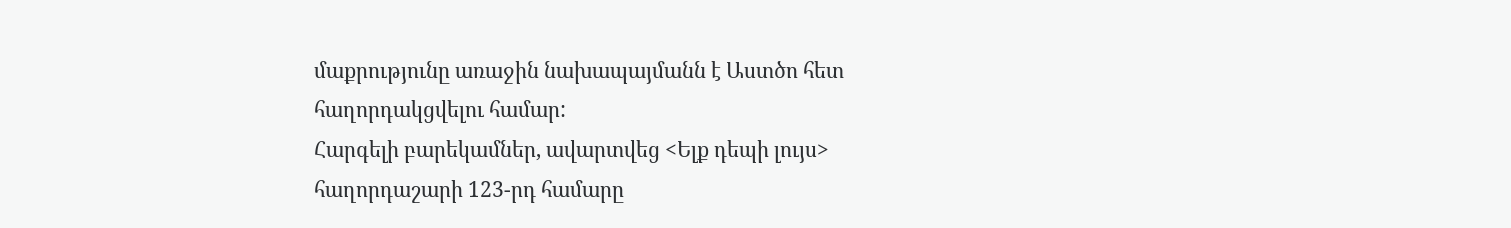մաքրությունը առաջին նախապայմանն է Աստծո հետ հաղորդակցվելու համար:
Հարգելի բարեկամներ, ավարտվեց <Ելք դեպի լույս> հաղորդաշարի 123-րդ համարը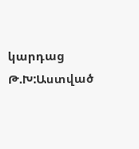կարդաց Թ.Խ:Աստված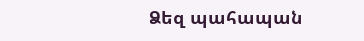Ձեզ պահապան